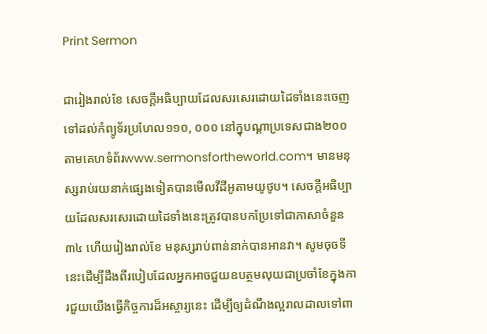Print Sermon

ជារៀងរាល់ខែ សេចក្ដីអធិប្បាយដែលសរសេរដោយដៃទាំងនេះចេញទៅដល់កំព្យូទ័រប្រហែល១១០, ០០០ នៅក្នុបណ្ដាប្រទេសជាង២០០តាមគេហទំព័រwww.sermonsfortheworld.com។ មានមនុស្សរាប់រយនាក់ផ្សេងទៀតបានមើលវីដីអូតាមយូថូប។ សេចក្ដីអធិប្បាយដែលសរសេរដោយដៃទាំងនេះត្រូវបានបកប្រែទៅជាភាសាចំនួន៣៤ ហើយរៀងរាល់ខែ មនុស្សរាប់ពាន់នាក់បានអានវា។ សូមចុចទីនេះដើម្បីដឹងពីរបៀបដែលអ្នកអាចជួយឧបត្ថមលុយជាប្រចាំខែក្នុងការជួយយើងធ្វើកិច្ចការដ៏អស្ចារ្យនេះ ដើម្បីឲ្យដំណឹងល្អរាលដាលទៅពា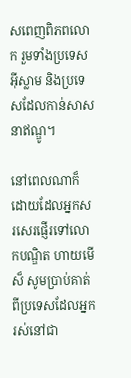សពេញពិភពលោក រួមទាំងប្រទេសអ៊ីស្លាម និងប្រទេសដែលកាន់សាសនាឥណ្ឌូ។

នៅពេលណាក៏ដោយដែលអ្នកសរសេរផ្ញើរទៅលោកបណ្ឌិត ហាយមើស៏ សូមប្រាប់គាត់ពីប្រទេសដែលអ្នករស់នៅជា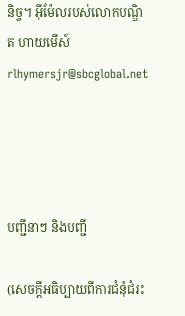និច្ច។ អ៊ីម៉ែលរបស់លោកបណ្ឌិត ហាយមើស៍rlhymersjr@sbcglobal.net




បញ្ជីនាៗ និងបញ្ជី

(សេចក្ដីអធិប្បាយពីការជំនុំជំរះ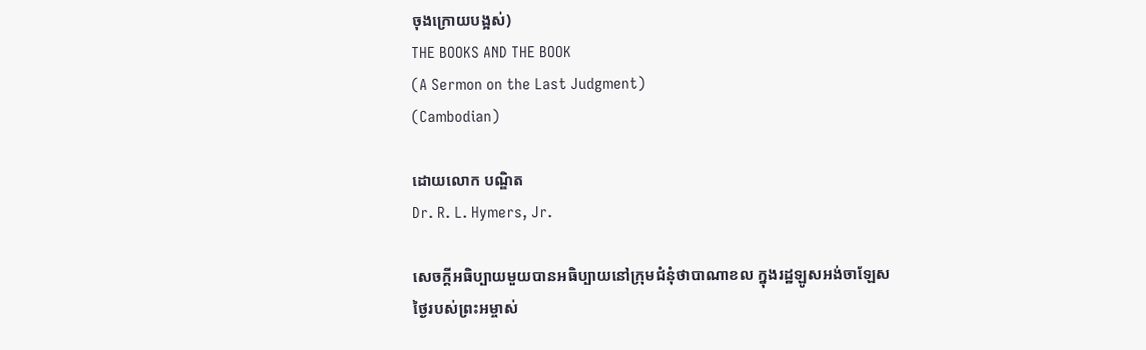ចុងក្រោយបង្អស់)
THE BOOKS AND THE BOOK
(A Sermon on the Last Judgment)
(Cambodian)

ដោយលោក បណ្ឌិត
Dr. R. L. Hymers, Jr.

សេចក្ដីអធិប្បាយមួយបានអធិប្បាយនៅក្រុមជំនុំថាបាណាខល ក្នុងរដ្ឋឡូសអង់ចាឡែស
ថ្ងៃរបស់ព្រះអម្ចាស់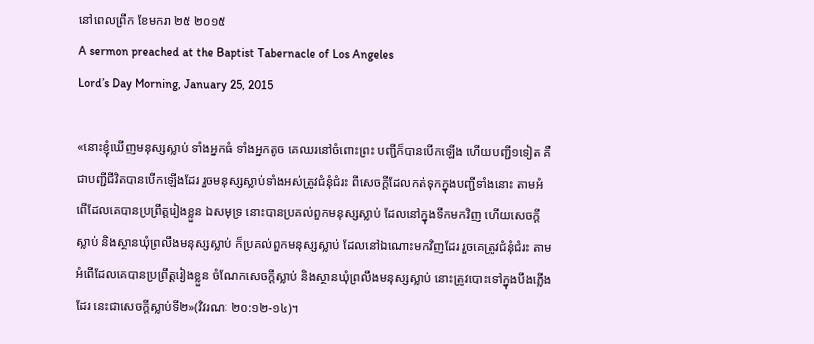នៅពេលព្រឹក ខែមករា ២៥ ២០១៥
A sermon preached at the Baptist Tabernacle of Los Angeles
Lord’s Day Morning, January 25, 2015

«នោះខ្ញុំឃើញមនុស្សស្លាប់ ទាំងអ្នកធំ ទាំងអ្នកតូច គេឈរនៅចំពោះព្រះ បញ្ជីក៏បានបើកឡើង ហើយបញ្ជី១ទៀត គឺជាបញ្ជីជីវិតបានបើកឡើងដែរ រួចមនុស្សស្លាប់ទាំងអស់ត្រូវជំនុំជំរះ ពីសេចក្តីដែលកត់ទុកក្នុងបញ្ជីទាំងនោះ តាមអំពើដែលគេបានប្រព្រឹត្តរៀងខ្លួន ឯសមុទ្រ នោះបានប្រគល់ពួកមនុស្សស្លាប់ ដែលនៅក្នុងទឹកមកវិញ ហើយសេចក្តីស្លាប់ និងស្ថានឃុំព្រលឹងមនុស្សស្លាប់ ក៏ប្រគល់ពួកមនុស្សស្លាប់ ដែលនៅឯណោះមកវិញដែរ រួចគេត្រូវជំនុំជំរះ តាមអំពើដែលគេបានប្រព្រឹត្តរៀងខ្លួន ចំណែកសេចក្តីស្លាប់ និងស្ថានឃុំព្រលឹងមនុស្សស្លាប់ នោះត្រូវបោះទៅក្នុងបឹងភ្លើងដែរ នេះជាសេចក្តីស្លាប់ទី២»(វិវរណៈ ២០:១២-១៤)។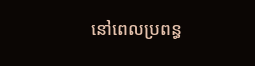នៅពេលប្រពន្ធ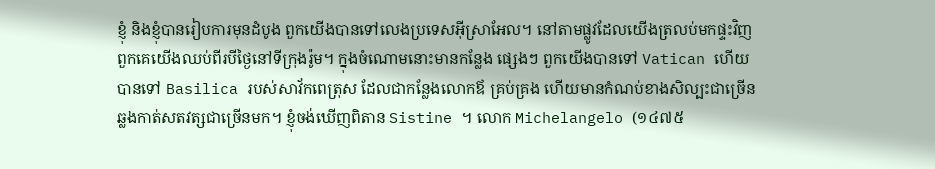ខ្ញុំ និងខ្ញុំបានរៀបការមុនដំបូង ពួកយើងបានទៅលេងប្រទេសអ៊ីស្រាអែល។ នៅតាមផ្លូវដែលយើងត្រលប់មកផ្ទះវិញ ពួកគេយើងឈប់ពីរបីថ្ងៃនៅទីក្រុងរ៉ូម។ ក្នុងចំណោមនោះមានកន្លែង ផ្សេងៗ ពួកយើងបានទៅ Vatican ហើយបានទៅ Basilica របស់សាវ័កពេត្រុស ដែលជាកន្លែងលោកឪ គ្រប់គ្រង ហើយមានកំណប់ខាងសិល្បះជាច្រើន ឆ្លងកាត់សតវត្សជាច្រើនមក។ ខ្ញុំចង់ឃើញពិតាន Sistine ។ លោក Michelangelo (១៤៧៥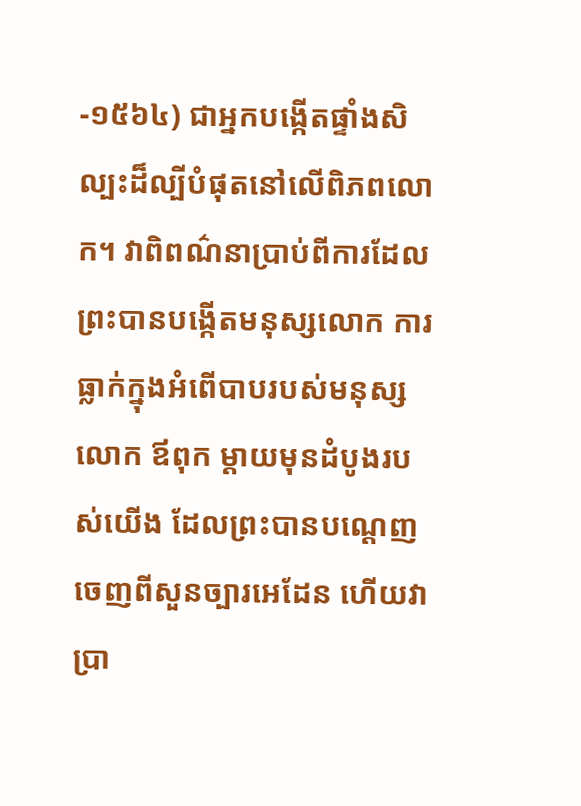-១៥៦៤) ជាអ្នកបង្កើតផ្ទាំងសិល្បះដ៏ល្បីបំផុតនៅលើពិភពលោក។ វាពិពណ៌នាប្រាប់ពីការដែលព្រះបានបង្កើតមនុស្សលោក ការធ្លាក់ក្នុងអំពើបាបរបស់មនុស្សលោក ឪពុក ម្ដាយមុនដំបូងរបស់យើង ដែលព្រះបានបណ្ដេញចេញពីសួនច្បារអេដែន ហើយវាប្រា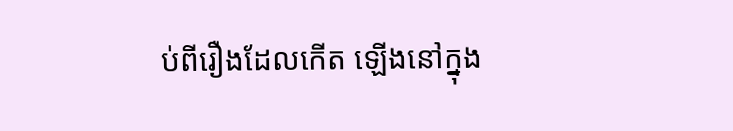ប់ពីរឿងដែលកើត ឡើងនៅក្នុង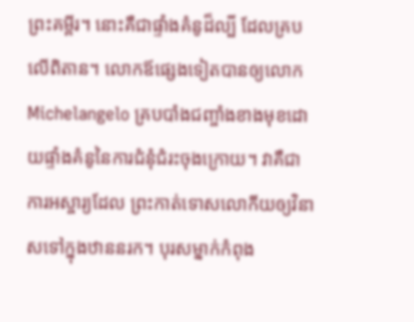ព្រះគម្ពីរ។ នោះគឺជាផ្ទាំងគំនូដ៏ល្បី ដែលគ្របលើពិតាន។ លោកឪផ្សេងទៀតបានឲ្យលោក Michelangelo គ្របបាំងជញ្ចាំងខាងមុខដោយផ្ទាំងគំនូនៃការជំនុំជំរះចុងក្រោយ។ វាគឺជាការអស្ចារ្យដែល ព្រះកាត់ទោសលោកីយឲ្យវិនាសទៅក្នុងឋាននរក។ បុរសម្នាក់កំពុង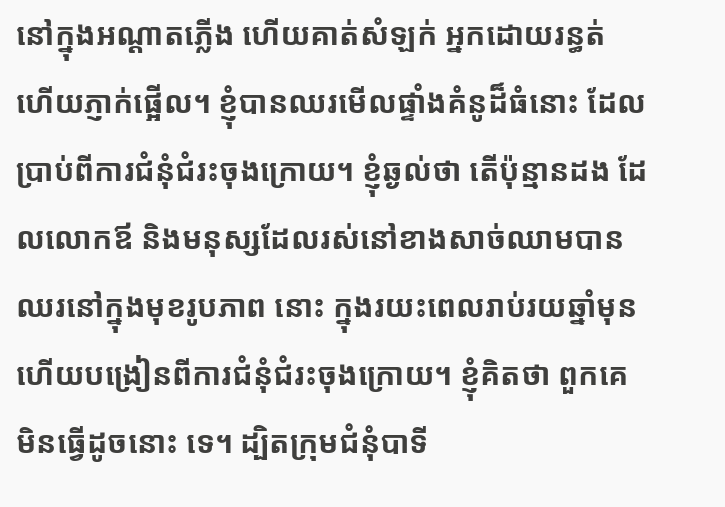នៅក្នុងអណ្ដាតភ្លើង ហើយគាត់សំឡក់ អ្នកដោយរន្ធត់ ហើយភ្ញាក់ផ្អើល។ ខ្ញុំបានឈរមើលផ្ទាំងគំនូដ៏ធំនោះ ដែលប្រាប់ពីការជំនុំជំរះចុងក្រោយ។ ខ្ញុំឆ្ងល់ថា តើប៉ុន្មានដង ដែលលោកឪ និងមនុស្សដែលរស់នៅខាងសាច់ឈាមបានឈរនៅក្នុងមុខរូបភាព នោះ ក្នុងរយះពេលរាប់រយឆ្នាំមុន ហើយបង្រៀនពីការជំនុំជំរះចុងក្រោយ។ ខ្ញុំគិតថា ពួកគេមិនធ្វើដូចនោះ ទេ។ ដ្បិតក្រុមជំនុំបាទី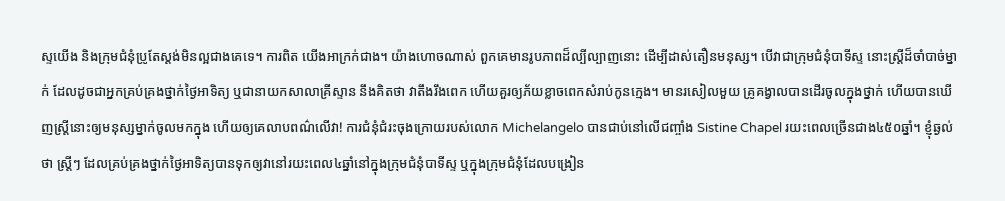ស្ទយើង និងក្រុមជំនុំប្រូតែស្ដង់មិនល្អជាងគេទេ។ ការពិត យើងអាក្រក់ជាង។ យ៉ាងហោចណាស់ ពួកគេមានរូបភាពដ៏ល្បីល្បាញនោះ ដើម្បីដាស់តឿនមនុស្ស។ បើវាជាក្រុមជំនុំបាទីស្ទ នោះស្រ្ដីដ៏ចាំបាច់ម្នាក់ ដែលដូចជាអ្នកគ្រប់គ្រងថ្នាក់ថ្ងៃអាទិត្យ ឬជានាយកសាលាគ្រីស្ទាន នឹងគិតថា វាតឹងរឹងពេក ហើយគួរឲ្យភ័យខ្លាចពេកសំរាប់កូនក្មេង។ មានរសៀលមួយ គ្រូគង្វាលបានដើរចូលក្នុងថ្នាក់ ហើយបានឃើញស្រ្ដីនោះឲ្យមនុស្សម្នាក់ចូលមកក្នុង ហើយឲ្យគេលាបពណ៌លើវា! ការជំនុំជំរះចុងក្រោយរបស់លោក Michelangelo បានជាប់នៅលើជញ្ចាំង Sistine Chapel រយះពេលច្រើនជាង៤៥០ឆ្នាំ។ ខ្ញុំឆ្ងល់ថា ស្រ្ដីៗ ដែលគ្រប់គ្រងថ្នាក់ថ្ងៃអាទិត្យបានទុកឲ្យវានៅរយះពេល៤ឆ្នាំនៅក្នុងក្រុមជំនុំបាទីស្ទ ឬក្នុងក្រុមជំនុំដែលបង្រៀន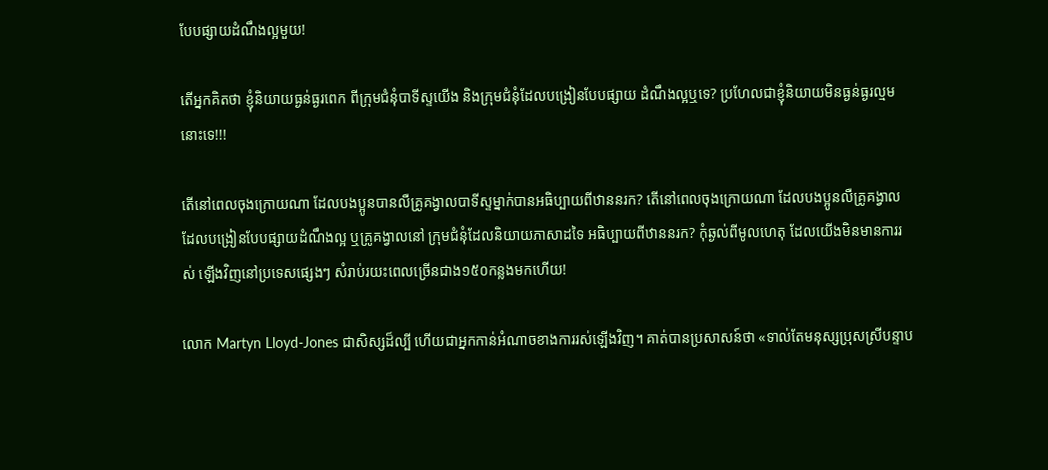បែបផ្សាយដំណឹងល្អមួយ!

តើអ្នកគិតថា ខ្ញុំនិយាយធ្ងន់ធ្ងរពេក ពីក្រុមជំនុំបាទីស្ទយើង និងក្រុមជំនុំដែលបង្រៀនបែបផ្សាយ ដំណឹងល្អឬទេ? ប្រហែលជាខ្ញុំនិយាយមិនធ្ងន់ធ្ងរល្មមនោះទេ!!!

តើនៅពេលចុងក្រោយណា ដែលបងប្អូនបានលឺគ្រូគង្វាលបាទីស្ទម្នាក់បានអធិប្បាយពីឋាននរក? តើនៅពេលចុងក្រោយណា ដែលបងប្អូនលឺគ្រូគង្វាលដែលបង្រៀនបែបផ្សាយដំណឹងល្អ ឬគ្រូគង្វាលនៅ ក្រុមជំនុំដែលនិយាយភាសាដទៃ អធិប្បាយពីឋាននរក? កុំឆ្ងល់ពីមូលហេតុ ដែលយើងមិនមានការរស់ ឡើងវិញនៅប្រទេសផ្សេងៗ សំរាប់រយះពេលច្រើនជាង១៥០កន្លងមកហើយ!

លោក Martyn Lloyd-Jones ជាសិស្សដ៏ល្បី ហើយជាអ្នកកាន់អំណាចខាងការរស់ឡើងវិញ។ គាត់បានប្រសាសន៍ថា «ទាល់តែមនុស្សប្រុសស្រីបន្ទាប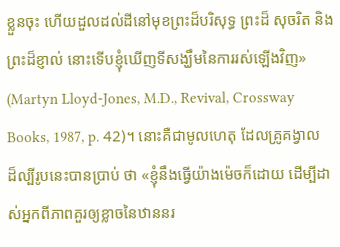ខ្លួនចុះ ហើយដួលដល់ដីនៅមុខព្រះដ៏បរិសុទ្ធ ព្រះដ៏ សុចរិត និងព្រះដ៏ខ្ញាល់ នោះទើបខ្ញុំឃើញទីសង្ឃឹមនៃការរស់ឡើងវិញ» (Martyn Lloyd-Jones, M.D., Revival, Crossway Books, 1987, p. 42)។ នោះគឺជាមូលហេតុ ដែលគ្រូគង្វាលដ៏ល្បីរូបនេះបានប្រាប់ ថា «ខ្ញុំនឹងធ្វើយ៉ាងម៉េចក៏ដោយ ដើម្បីដាស់អ្នកពីភាពគួរឲ្យខ្លាចនៃឋាននរ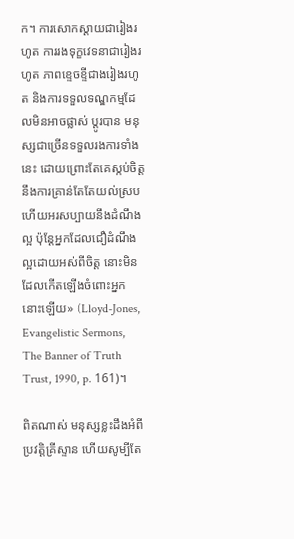ក។ ការសោកស្ដាយជារៀងរហូត ការរងទុក្ខវេទនាជារៀងរហូត ភាពខ្ទេចខ្ទីជាងរៀងរហូត និងការទទួលទណ្ឌកម្មដែលមិនអាចផ្លាស់ ប្ដូរបាន មនុស្សជាច្រើនទទួលរងការទាំងនេះ ដោយព្រោះតែគេស្កប់ចិត្ដនឹងការគ្រាន់តែតែយល់ស្រប ហើយអរសប្បាយនឹងដំណឹងល្អ ប៉ុន្ដែអ្នកដែលជឿដំណឹងល្អដោយអស់ពីចិត្ដ នោះមិនដែលកើតឡើងចំពោះអ្នក នោះឡើយ» (Lloyd-Jones, Evangelistic Sermons, The Banner of Truth Trust, 1990, p. 161)។

ពិតណាស់ មនុស្សខ្លះដឹងអំពីប្រវត្ដិគ្រីស្ទាន ហើយសូម្បីតែ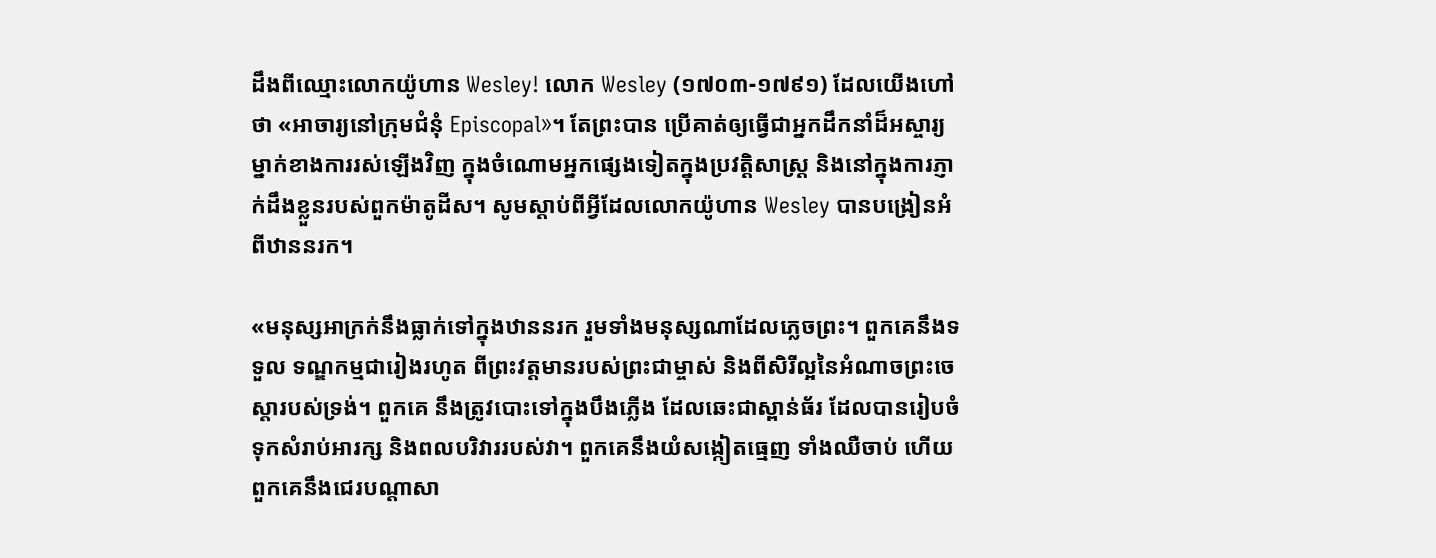ដឹងពីឈ្មោះលោកយ៉ូហាន Wesley! លោក Wesley (១៧០៣-១៧៩១) ដែលយើងហៅថា «អាចារ្យនៅក្រុមជំនុំ Episcopal»។ តែព្រះបាន ប្រើគាត់ឲ្យធ្វើជាអ្នកដឹកនាំដ៏អស្ចារ្យម្នាក់ខាងការរស់ឡើងវិញ ក្នុងចំណោមអ្នកផ្សេងទៀតក្នុងប្រវត្ដិសាស្រ្ដ និងនៅក្នុងការភ្ញាក់ដឹងខ្លួនរបស់ពួកម៉ាតូដីស។ សូមស្ដាប់ពីអ្វីដែលលោកយ៉ូហាន Wesley បានបង្រៀនអំពីឋាននរក។

«មនុស្សអាក្រក់នឹងធ្លាក់ទៅក្នុងឋាននរក រួមទាំងមនុស្សណាដែលភ្លេចព្រះ។ ពួកគេនឹងទទួល ទណ្ឌកម្មជារៀងរហូត ពីព្រះវត្ដមានរបស់ព្រះជាម្ចាស់ និងពីសិរីល្អនៃអំណាចព្រះចេស្ដារបស់ទ្រង់។ ពួកគេ នឹងត្រូវបោះទៅក្នុងបឹងភ្លើង ដែលឆេះជាស្ពាន់ធ័រ ដែលបានរៀបចំទុកសំរាប់អារក្ស និងពលបរិវាររបស់វា។ ពួកគេនឹងយំសង្កៀតធ្មេញ ទាំងឈឺចាប់ ហើយពួកគេនឹងជេរបណ្ដាសា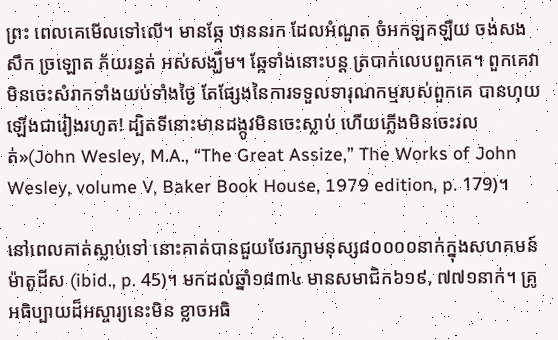ព្រះ ពេលគេមើលទៅលើ។ មានឆ្កែ ឋាននរក ដែលអំណួត ចំអកឡកឡឺយ ចង់សងសឹក ច្រឡោត ភ័យរន្ធត់ អស់សង្ឃឹម។ ឆ្កែទាំងនោះបន្ដ ត្របាក់លេបពួកគេ។ ពួកគេវាមិនចេះសំរាកទាំងយប់ទាំងថ្ងៃ តែផ្សែងនៃការទទួលទារុណកម្មរបស់ពួកគេ បានហុយឡើងជារៀងរហូត! ដ្បិតទីនោះមានដង្កូវមិនចេះស្លាប់ ហើយភ្លើងមិនចេះរលត់»(John Wesley, M.A., “The Great Assize,” The Works of John Wesley, volume V, Baker Book House, 1979 edition, p. 179)។

នៅពេលគាត់ស្លាប់ទៅ នោះគាត់បានជួយថែរក្សាមនុស្ស៨០០០០នាក់ក្នុងសហគមន៍ម៉ាតូដីស (ibid., p. 45)។ មកដល់ឆ្នាំ១៨៣៤ មានសមាជិក៦១៩, ៧៧១នាក់។ គ្រូអធិប្បាយដ៏អស្ចារ្យនេះមិន ខ្លាចអធិ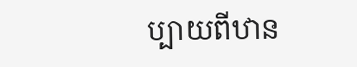ប្បាយពីឋាន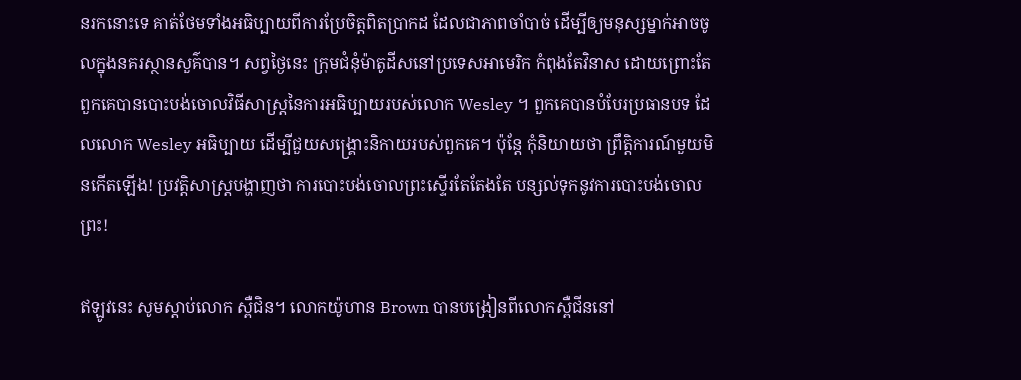នរកនោះទេ គាត់ថែមទាំងអធិប្បាយពីការប្រែចិត្ដពិតប្រាកដ ដែលជាភាពចាំបាច់ ដើម្បីឲ្យមនុស្សម្នាក់អាចចូលក្នុងនគរស្ថានសួគ៌បាន។ សព្វថ្ងៃនេះ ក្រុមជំនុំម៉ាតូដីសនៅប្រទេសអាមេរិក កំពុងតែវិនាស ដោយព្រោះតែពួកគេបានបោះបង់ចោលវិធីសាស្រ្ដនៃការអធិប្បាយរបស់លោក Wesley ។ ពួកគេបានបំបែរប្រធានបទ ដែលលោក Wesley អធិប្បាយ ដើម្បីជួយសង្រ្គោះនិកាយរបស់ពួកគេ។ ប៉ុន្ដែ កុំនិយាយថា ព្រឹត្ដិការណ៍មួយមិនកើតឡើង! ប្រវត្ដិសាស្រ្ដបង្ហាញថា ការបោះបង់ចោលព្រះស្ទើរតែតែងតែ បន្សល់ទុកនូវការបោះបង់ចោលព្រះ!

ឥឡូវនេះ សូមស្ដាប់លោក ស្ពឺជិន។ លោកយ៉ូហាន Brown បានបង្រៀនពីលោកស្ពឺជីននៅ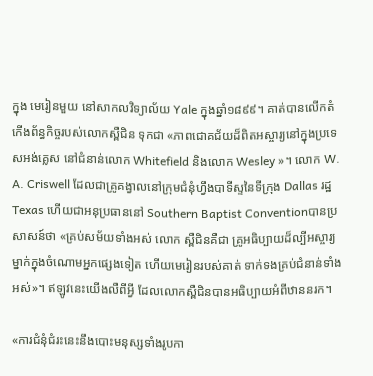ក្នុង មេរៀនមួយ នៅសាកលវិទ្យាល័យ Yale ក្នុងឆ្នាំ១៨៩៩។ គាត់បានលើកតំកើងព័ន្ធកិច្ចរបស់លោកស្ពឺជិន ទុកជា «ភាពជោគជ័យដ៏ពិតអស្ចារ្យនៅក្នុងប្រទេសអង់គ្លេស នៅជំនាន់លោក Whitefield និងលោក Wesley »។ លោក W. A. Criswell ដែលជាគ្រូគង្វាលនៅក្រុមជំនុំហ្វឹងបាទីស្ទនៃទីក្រុង Dallas រដ្ឋ Texas ហើយជាអនុប្រធាននៅ Southern Baptist Conventionបានប្រសាសន៍ថា «គ្រប់សម័យទាំងអស់ លោក ស្ពឺជិនគឺជា គ្រូអធិប្បាយដ៏ល្បីអស្ចារ្យម្នាក់ក្នុងចំណោមអ្នកផ្សេងទៀត ហើយមេរៀនរបស់គាត់ ទាក់ទងគ្រប់ជំនាន់ទាំងអស់»។ ឥឡូវនេះយើងលឺពីអ្វី ដែលលោកស្ពឺជិនបានអធិប្បាយអំពីឋាននរក។

«ការជំនុំជំរះនេះនឹងបោះមនុស្សទាំងរូបកា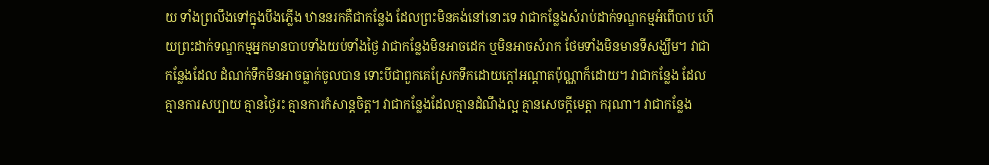យ ទាំងព្រលឹងទៅក្នុងបឹងភ្លើង ឋាននរកគឺជាកន្លែង ដែលព្រះមិនគង់នៅនោះទេ វាជាកន្លែងសំរាប់ដាក់ទណ្ឌកម្មអំពើបាប ហើយព្រះដាក់ទណ្ឌកម្មអ្នកមានបាបទាំងយប់ទាំងថ្ងៃ វាជាកន្លែងមិនអាចដេក ឬមិនអាចសំរាក ថែមទាំងមិនមានទីសង្ឃឹម។ វាជាកន្លែងដែល ដំណក់ទឹកមិនអាចធ្លាក់ចូលបាន ទោះបីជាពួកគេស្រែកទឹកដោយក្ដៅអណ្ដាតប៉ុណ្ណាក៏ដោយ។ វាជាកន្លែង ដែលគ្មានការសប្បាយ គ្មានថ្ងៃរះ គ្មានការកំសាន្ដចិត្ដ។ វាជាកន្លែងដែលគ្មានដំណឹងល្អ គ្មានសេចក្ដីមេត្ដា ករុណា។ វាជាកន្លែង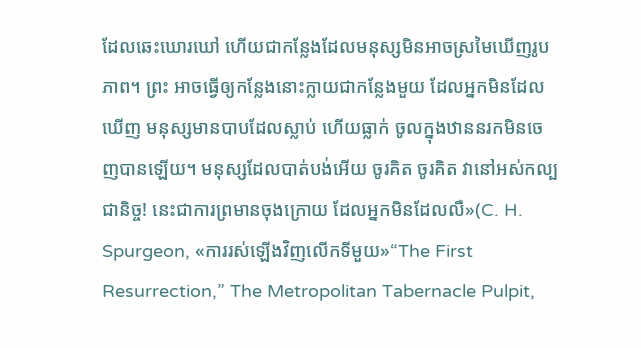ដែលឆេះឃោរឃៅ ហើយជាកន្លែងដែលមនុស្សមិនអាចស្រមៃឃើញរូបភាព។ ព្រះ អាចធ្វើឲ្យកន្លែងនោះក្លាយជាកន្លែងមួយ ដែលអ្នកមិនដែលឃើញ មនុស្សមានបាបដែលស្លាប់ ហើយធ្លាក់ ចូលក្នុងឋាននរកមិនចេញបានឡើយ។ មនុស្សដែលបាត់បង់អើយ ចូរគិត ចូរគិត វានៅអស់កល្បជានិច្ច! នេះជាការព្រមានចុងក្រោយ ដែលអ្នកមិនដែលលឺ»(C. H. Spurgeon, «ការរស់ឡើងវិញលើកទីមួយ»“The First Resurrection,” The Metropolitan Tabernacle Pulpit,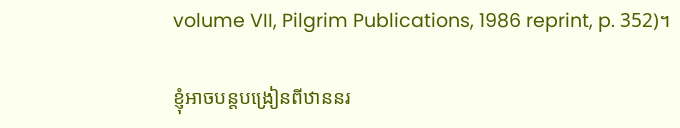volume VII, Pilgrim Publications, 1986 reprint, p. 352)។

ខ្ញុំអាចបន្ដបង្រៀនពីឋាននរ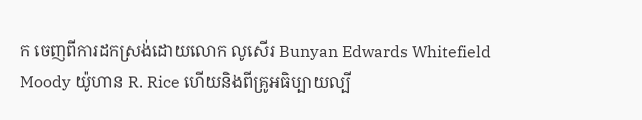ក ចេញពីការដកស្រង់ដោយលោក លូសើរ Bunyan Edwards Whitefield Moody យ៉ូហាន R. Rice ហើយនិងពីគ្រូអធិប្បាយល្បី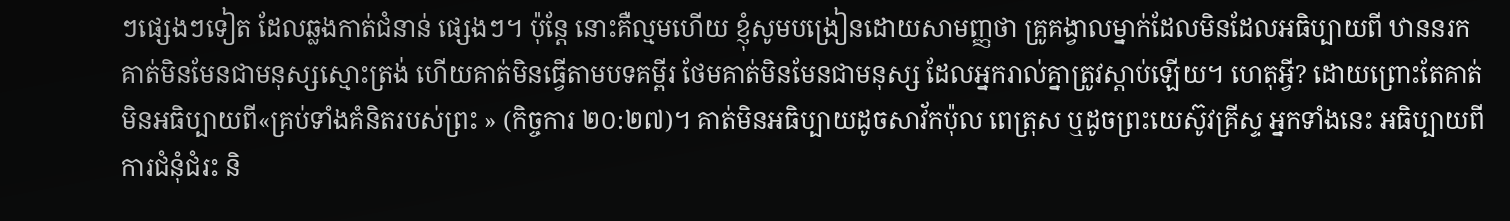ៗផ្សេងៗទៀត ដែលឆ្លងកាត់ជំនាន់ ផ្សេងៗ។ ប៉ុន្ដែ នោះគឺល្មមហើយ ខ្ញុំសូមបង្រៀនដោយសាមញ្ញថា គ្រូគង្វាលម្នាក់ដែលមិនដែលអធិប្បាយពី ឋាននរក គាត់មិនមែនជាមនុស្សស្មោះត្រង់ ហើយគាត់មិនធ្វើតាមបទគម្ពីរ ថែមគាត់មិនមែនជាមនុស្ស ដែលអ្នករាល់គ្នាត្រូវស្ដាប់ឡើយ។ ហេតុអ្វី? ដោយព្រោះតែគាត់មិនអធិប្បាយពី«គ្រប់ទាំងគំនិតរបស់ព្រះ » (កិច្ចការ ២០:២៧)។ គាត់មិនអធិប្បាយដូចសាវ័កប៉ុល ពេត្រុស ឬដូចព្រះយេស៊ូវគ្រីស្ទ អ្នកទាំងនេះ អធិប្បាយពីការជំនុំជំរះ និ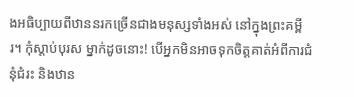ងអធិប្បាយពីឋាននរកច្រើនជាងមនុស្សទាំងអស់ នៅក្នុងព្រះគម្ពីរ។ កុំស្ដាប់បុរស ម្នាក់ដូចនោះ! បើអ្នកមិនអាចទុកចិត្ដគាត់អំពីការជំនុំជំរះ និងឋាន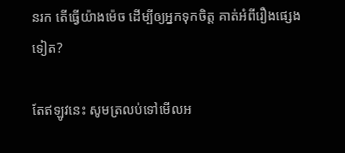នរក តើធ្វើយ៉ាងម៉េច ដើម្បីឲ្យអ្នកទុកចិត្ដ គាត់អំពីរឿងផ្សេងទៀត?

តែឥឡូវនេះ សូមត្រលប់ទៅមើលអ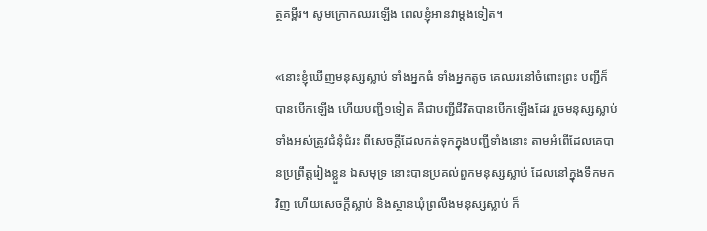ត្ថគម្ពីរ។ សូមក្រោកឈរឡើង ពេលខ្ញុំអានវាម្ដងទៀត។

«នោះខ្ញុំឃើញមនុស្សស្លាប់ ទាំងអ្នកធំ ទាំងអ្នកតូច គេឈរនៅចំពោះព្រះ បញ្ជីក៏បានបើកឡើង ហើយបញ្ជី១ទៀត គឺជាបញ្ជីជីវិតបានបើកឡើងដែរ រួចមនុស្សស្លាប់ទាំងអស់ត្រូវជំនុំជំរះ ពីសេចក្តីដែលកត់ទុកក្នុងបញ្ជីទាំងនោះ តាមអំពើដែលគេបានប្រព្រឹត្តរៀងខ្លួន ឯសមុទ្រ នោះបានប្រគល់ពួកមនុស្សស្លាប់ ដែលនៅក្នុងទឹកមកវិញ ហើយសេចក្តីស្លាប់ និងស្ថានឃុំព្រលឹងមនុស្សស្លាប់ ក៏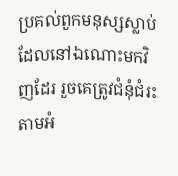ប្រគល់ពួកមនុស្សស្លាប់ ដែលនៅឯណោះមកវិញដែរ រួចគេត្រូវជំនុំជំរះ តាមអំ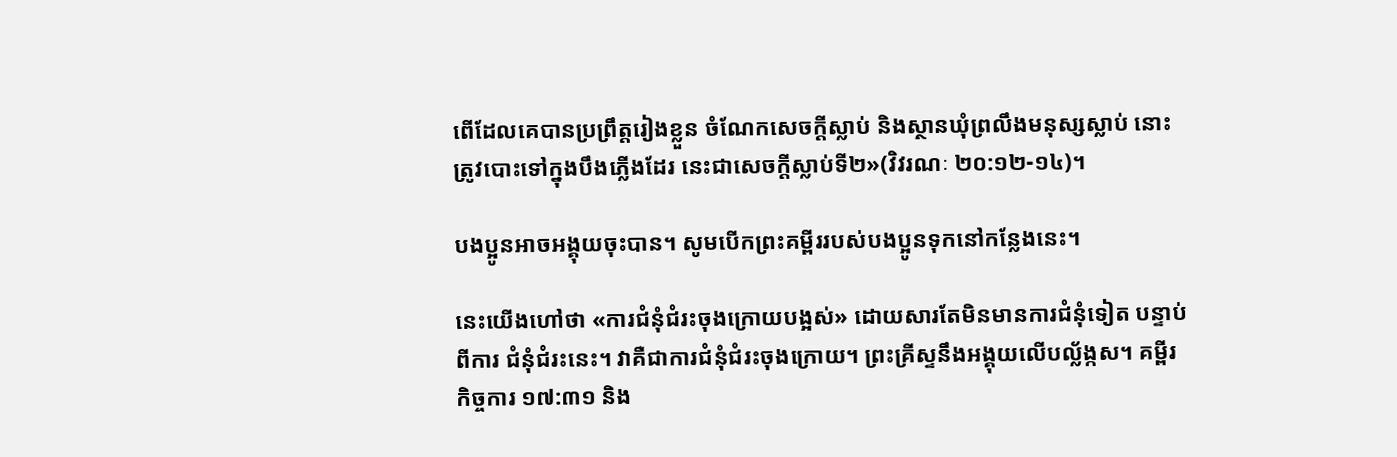ពើដែលគេបានប្រព្រឹត្តរៀងខ្លួន ចំណែកសេចក្តីស្លាប់ និងស្ថានឃុំព្រលឹងមនុស្សស្លាប់ នោះត្រូវបោះទៅក្នុងបឹងភ្លើងដែរ នេះជាសេចក្តីស្លាប់ទី២»(វិវរណៈ ២០:១២-១៤)។

បងប្អូនអាចអង្គុយចុះបាន។ សូមបើកព្រះគម្ពីររបស់បងប្អូនទុកនៅកន្លែងនេះ។

នេះយើងហៅថា «ការជំនុំជំរះចុងក្រោយបង្អស់» ដោយសារតែមិនមានការជំនុំទៀត បន្ទាប់ពីការ ជំនុំជំរះនេះ។ វាគឺជាការជំនុំជំរះចុងក្រោយ។ ព្រះគ្រីស្ទនឹងអង្គុយលើបល័្លង្កស។ គម្ពីរកិច្ចការ ១៧:៣១ និង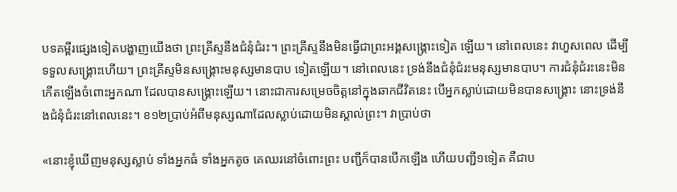បទគម្ពីរផ្សេងទៀតបង្ហាញយើងថា ព្រះគ្រីស្ទនឹងជំនុំជំរះ។ ព្រះគ្រីស្ទនឹងមិនធ្វើជាព្រះអង្គសង្រ្គោះទៀត ឡើយ។ នៅពេលនេះ វាហួសពេល ដើម្បីទទួលសង្រ្គោះហើយ។ ព្រះគ្រីស្ទមិនសង្រ្គោះមនុស្សមានបាប ទៀតឡើយ។ នៅពេលនេះ ទ្រង់នឹងជំនុំជំរះមនុស្សមានបាប។ ការជំនុំជំរះនេះមិនកើតឡើងចំពោះអ្នកណា ដែលបានសង្រ្គោះឡើយ។ នោះជាការសម្រេចចិត្ដនៅក្នុងឆាកជីវិតនេះ បើអ្នកស្លាប់ដោយមិនបានសង្រ្គោះ នោះទ្រង់នឹងជំនុំជំរះនៅពេលនេះ។ ខ១២ប្រាប់អំពីមនុស្សណាដែលស្លាប់ដោយមិនស្គាល់ព្រះ។ វាប្រាប់ថា

«នោះខ្ញុំឃើញមនុស្សស្លាប់ ទាំងអ្នកធំ ទាំងអ្នកតូច គេឈរនៅចំពោះព្រះ បញ្ជីក៏បានបើកឡើង ហើយបញ្ជី១ទៀត គឺជាប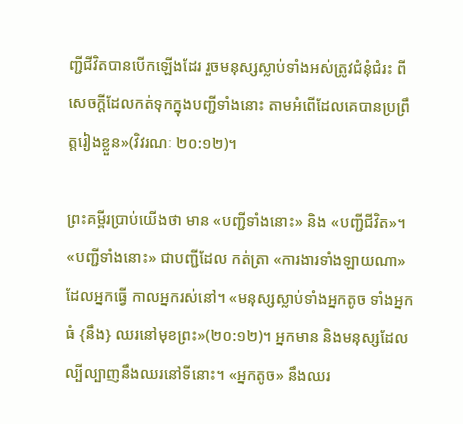ញ្ជីជីវិតបានបើកឡើងដែរ រួចមនុស្សស្លាប់ទាំងអស់ត្រូវជំនុំជំរះ ពីសេចក្តីដែលកត់ទុកក្នុងបញ្ជីទាំងនោះ តាមអំពើដែលគេបានប្រព្រឹត្តរៀងខ្លួន»(វិវរណៈ ២០:១២)។

ព្រះគម្ពីរប្រាប់យើងថា មាន «បញ្ជីទាំងនោះ» និង «បញ្ជីជីវិត»។ «បញ្ជីទាំងនោះ» ជាបញ្ជីដែល កត់ត្រា «ការងារទាំងឡាយណា» ដែលអ្នកធ្វើ កាលអ្នករស់នៅ។ «មនុស្សស្លាប់ទាំងអ្នកតូច ទាំងអ្នកធំ {នឹង} ឈរនៅមុខព្រះ»(២០:១២)។ អ្នកមាន និងមនុស្សដែលល្បីល្បាញនឹងឈរនៅទីនោះ។ «អ្នកតូច» នឹងឈរ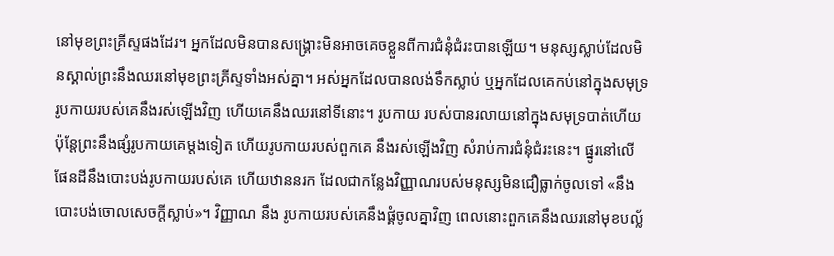នៅមុខព្រះគ្រីស្ទផងដែរ។ អ្នកដែលមិនបានសង្រ្គោះមិនអាចគេចខ្លួនពីការជំនុំជំរះបានឡើយ។ មនុស្សស្លាប់ដែលមិនស្គាល់ព្រះនឹងឈរនៅមុខព្រះគ្រីស្ទទាំងអស់គ្នា។ អស់អ្នកដែលបានលង់ទឹកស្លាប់ ឬអ្នកដែលគេកប់នៅក្នុងសមុទ្រ រូបកាយរបស់គេនឹងរស់ឡើងវិញ ហើយគេនឹងឈរនៅទីនោះ។ រូបកាយ របស់បានរលាយនៅក្នុងសមុទ្របាត់ហើយ ប៉ុន្ដែព្រះនឹងផ្សំរូបកាយគេម្ដងទៀត ហើយរូបកាយរបស់ពួកគេ នឹងរស់ឡើងវិញ សំរាប់ការជំនុំជំរះនេះ។ ផ្នូរនៅលើផែនដីនឹងបោះបង់រូបកាយរបស់គេ ហើយឋាននរក ដែលជាកន្លែងវិញ្ញាណរបស់មនុស្សមិនជឿធ្លាក់ចូលទៅ «នឹងបោះបង់ចោលសេចក្ដីស្លាប់»។ វិញ្ញាណ នឹង រូបកាយរបស់គេនឹងផ្គំចូលគ្នាវិញ ពេលនោះពួកគេនឹងឈរនៅមុខបល្ល័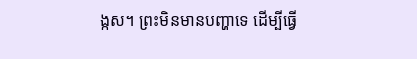ង្កស។ ព្រះមិនមានបញ្ហាទេ ដើម្បីធ្វើ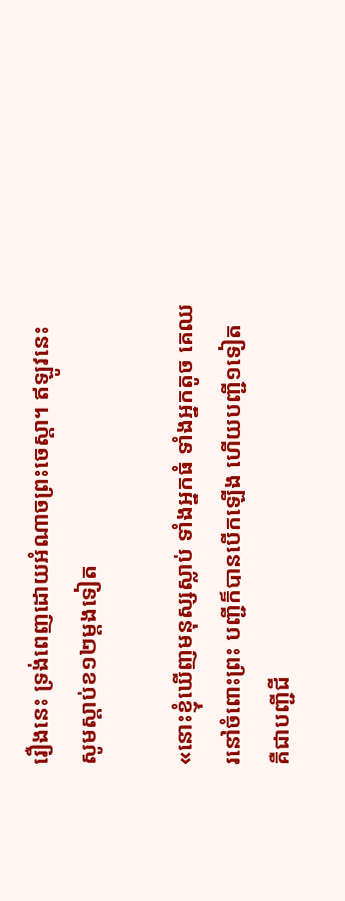រឿងនេះ ទ្រង់ពេញដោយអំណាចព្រះចេស្ដា។ ឥឡូវនេះ សូមស្ដាប់ខ១២ម្ដងទៀត

«នោះខ្ញុំឃើញមនុស្សស្លាប់ ទាំងអ្នកធំ ទាំងអ្នកតូច គេឈរនៅចំពោះព្រះ បញ្ជីក៏បានបើកឡើង ហើយបញ្ជី១ទៀត គឺជាបញ្ជីជី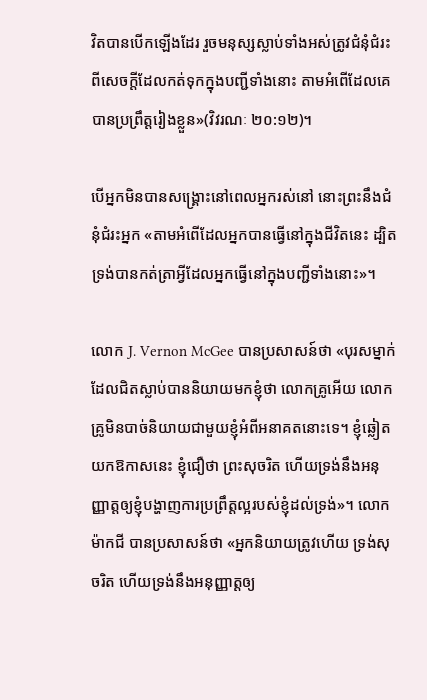វិតបានបើកឡើងដែរ រួចមនុស្សស្លាប់ទាំងអស់ត្រូវជំនុំជំរះ ពីសេចក្តីដែលកត់ទុកក្នុងបញ្ជីទាំងនោះ តាមអំពើដែលគេបានប្រព្រឹត្តរៀងខ្លួន»(វិវរណៈ ២០:១២)។

បើអ្នកមិនបានសង្រ្គោះនៅពេលអ្នករស់នៅ នោះព្រះនឹងជំនុំជំរះអ្នក «តាមអំពើដែលអ្នកបានធ្វើនៅក្នុងជីវិតនេះ ដ្បិតទ្រង់បានកត់ត្រាអ្វីដែលអ្នកធ្វើនៅក្នុងបញ្ជីទាំងនោះ»។

លោក J. Vernon McGee បានប្រសាសន៍ថា «បុរសម្នាក់ដែលជិតស្លាប់បាននិយាយមកខ្ញុំថា លោកគ្រូអើយ លោកគ្រូមិនបាច់និយាយជាមួយខ្ញុំអំពីអនាគតនោះទេ។ ខ្ញុំឆ្លៀតយកឱកាសនេះ ខ្ញុំជឿថា ព្រះសុចរិត ហើយទ្រង់នឹងអនុញ្ញាត្ដឲ្យខ្ញុំបង្ហាញការប្រព្រឹត្ដល្អរបស់ខ្ញុំដល់ទ្រង់»។ លោកម៉ាកជី បានប្រសាសន៍ថា «អ្នកនិយាយត្រូវហើយ ទ្រង់សុចរិត ហើយទ្រង់នឹងអនុញ្ញាត្ដឲ្យ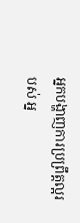អ្នកបង្ហាញការប្រព្រឹត្ដល្អរបស់ អ្ន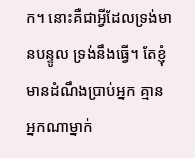ក។ នោះគឺជាអ្វីដែលទ្រង់មានបន្ទូល ទ្រង់នឹងធ្វើ។ តែខ្ញុំមានដំណឹងប្រាប់អ្នក គ្មានអ្នកណាម្នាក់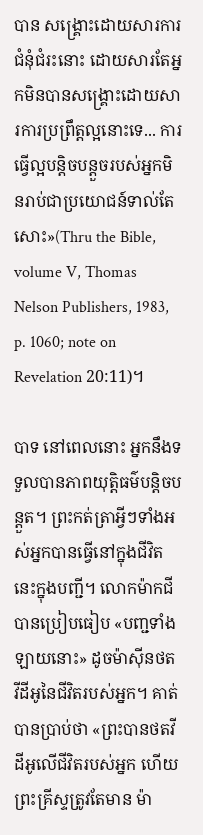បាន សង្រ្គោះដោយសារការជំនុំជំរះនោះ ដោយសារតែអ្នកមិនបានសង្រ្គោះដោយសារការប្រព្រឹត្ដល្អនោះទេ... ការធ្វើល្អបន្ដិចបន្ដួចរបស់អ្នកមិនរាប់ជាប្រយោជន៍ទាល់តែសោះ»(Thru the Bible, volume V, Thomas Nelson Publishers, 1983, p. 1060; note on Revelation 20:11)។

បាទ នៅពេលនោះ អ្នកនឹងទទួលបានភាពយុត្ដិធម៌បន្ដិចបន្ដួត។ ព្រះកត់ត្រាអ្វីៗទាំងអស់អ្នកបានធ្វើនៅក្នុងជីវិតនេះក្នុងបញ្ជី។ លោកម៉ាកជីបានប្រៀបធៀប «បញ្ជទាំងឡាយនោះ» ដូចម៉ាស៊ីនថត វីដីអូនៃជីវិតរបស់អ្នក។ គាត់បានប្រាប់ថា «ព្រះបានថតវីដីអូលើជីវិតរបស់អ្នក ហើយព្រះគ្រីស្ទត្រូវតែមាន ម៉ា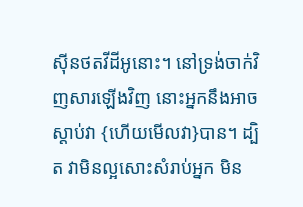ស៊ីនថតវីដីអូនោះ។ នៅទ្រង់ចាក់វិញសារឡើងវិញ នោះអ្នកនឹងអាចស្ដាប់វា {ហើយមើលវា}បាន។ ដ្បិត វាមិនល្អសោះសំរាប់អ្នក មិន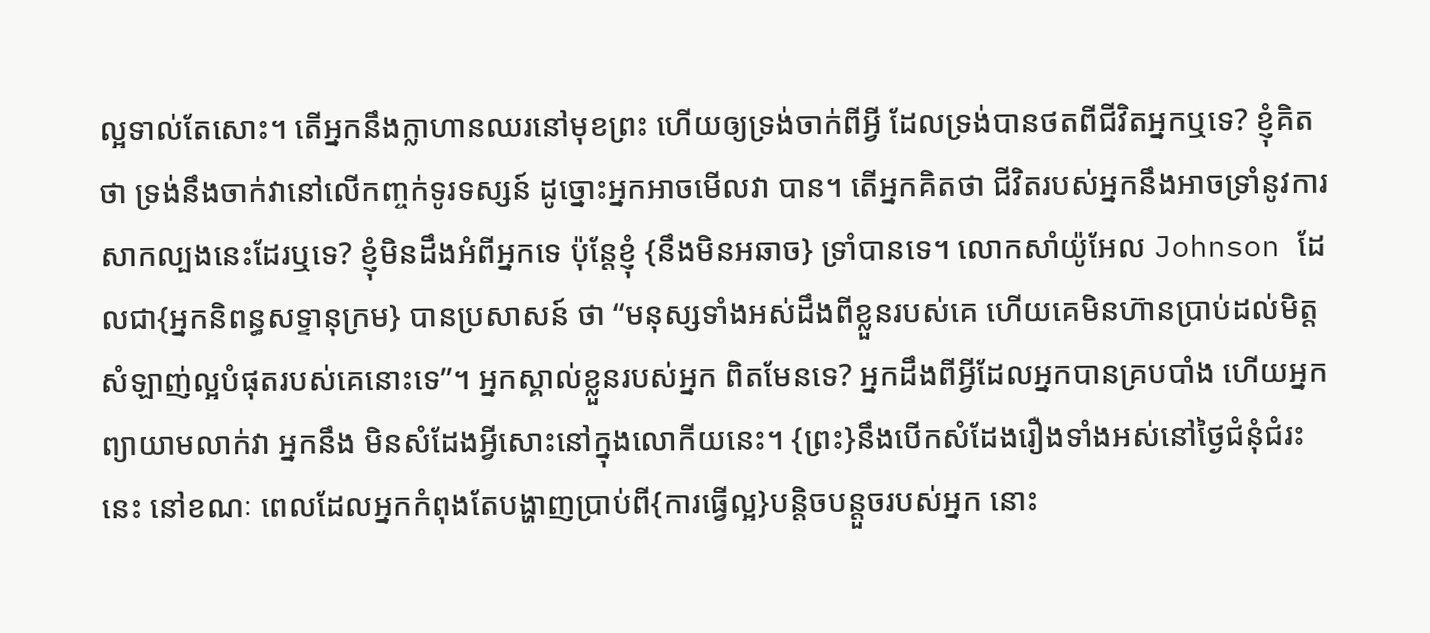ល្អទាល់តែសោះ។ តើអ្នកនឹងក្លាហានឈរនៅមុខព្រះ ហើយឲ្យទ្រង់ចាក់ពីអ្វី ដែលទ្រង់បានថតពីជីវិតអ្នកឬទេ? ខ្ញុំគិតថា ទ្រង់នឹងចាក់វានៅលើកញ្ចក់ទូរទស្សន៍ ដូច្នោះអ្នកអាចមើលវា បាន។ តើអ្នកគិតថា ជីវិតរបស់អ្នកនឹងអាចទ្រាំនូវការសាកល្បងនេះដែរឬទេ? ខ្ញុំមិនដឹងអំពីអ្នកទេ ប៉ុន្ដែខ្ញុំ {នឹងមិនអឆាច} ទ្រាំបានទេ។ លោកសាំយ៉ូអែល Johnson ដែលជា{អ្នកនិពន្ធសទ្ទានុក្រម} បានប្រសាសន៍ ថា “មនុស្សទាំងអស់ដឹងពីខ្លួនរបស់គេ ហើយគេមិនហ៊ានប្រាប់ដល់មិត្ដសំឡាញ់ល្អបំផុតរបស់គេនោះទេ”។ អ្នកស្គាល់ខ្លួនរបស់អ្នក ពិតមែនទេ? អ្នកដឹងពីអ្វីដែលអ្នកបានគ្របបាំង ហើយអ្នកព្យាយាមលាក់វា អ្នកនឹង មិនសំដែងអ្វីសោះនៅក្នុងលោកីយនេះ។ {ព្រះ}នឹងបើកសំដែងរឿងទាំងអស់នៅថ្ងៃជំនុំជំរះនេះ នៅខណៈ ពេលដែលអ្នកកំពុងតែបង្ហាញប្រាប់ពី{ការធ្វើល្អ}បន្ដិចបន្ដួចរបស់អ្នក នោះ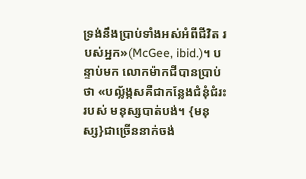ទ្រង់នឹងប្រាប់ទាំងអស់អំពីជីវិត របស់អ្នក»(McGee, ibid.)។ បន្ទាប់មក លោកម៉ាកជីបានប្រាប់ថា «បល្ល័ង្កសគឺជាកន្លែងជំនុំជំរះរបស់ មនុស្សបាត់បង់។ {មនុស្ស}ជាច្រើននាក់ចង់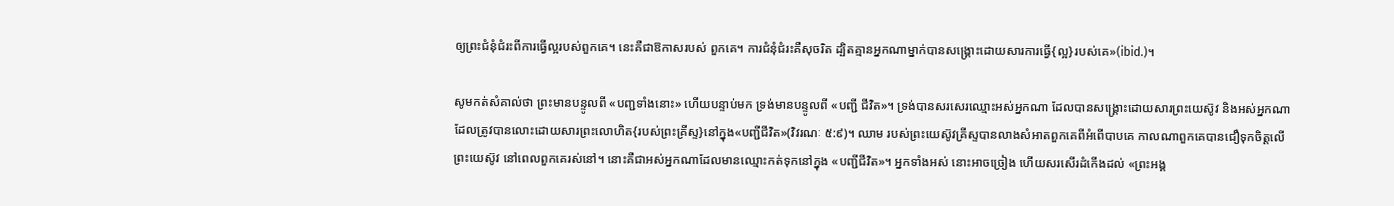ឲ្យព្រះជំនុំជំរះពីការធ្វើល្អរបស់ពួកគេ។ នេះគឺជាឱកាសរបស់ ពួកគេ។ ការជំនុំជំរះគឺសុចរិត ដ្បិតគ្មានអ្នកណាម្នាក់បានសង្រ្គោះដោយសារការធ្វើ{ល្អ}របស់គេ»(ibid.)។

សូមកត់សំគាល់ថា ព្រះមានបន្ទូលពី «បញ្ជទាំងនោះ» ហើយបន្ទាប់មក ទ្រង់មានបន្ទូលពី «បញ្ជី ជីវិត»។ ទ្រង់បានសរសេរឈ្មោះអស់អ្នកណា ដែលបានសង្រ្គោះដោយសារព្រះយេស៊ូវ និងអស់អ្នកណាដែលត្រូវបានលោះដោយសារព្រះលោហិត{របស់ព្រះគ្រីស្ទ}នៅក្នុង«បញ្ជីជីវិត»(វិវរណៈ ៥:៩)។ ឈាម របស់ព្រះយេស៊ូវគ្រីស្ទបានលាងសំអាតពួកគេពីអំពើបាបគេ កាលណាពួកគេបានជឿទុកចិត្ដលើព្រះយេស៊ូវ នៅពេលពួកគេរស់នៅ។ នោះគឺជាអស់អ្នកណាដែលមានឈ្មោះកត់ទុកនៅក្នុង «បញ្ជីជីវិត»។ អ្នកទាំងអស់ នោះអាចច្រៀង ហើយសរសើរដំកើងដល់ «ព្រះអង្គ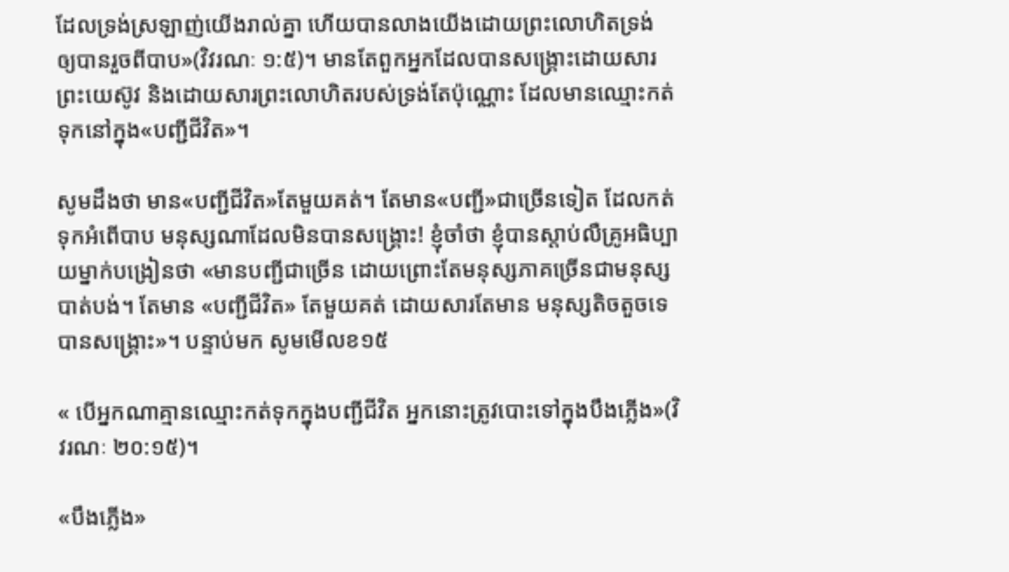ដែលទ្រង់ស្រឡាញ់យើងរាល់គ្នា ហើយបានលាងយើងដោយព្រះលោហិតទ្រង់ ឲ្យបានរួចពីបាប»(វិវរណៈ ១:៥)។ មានតែពួកអ្នកដែលបានសង្រ្គោះដោយសារ ព្រះយេស៊ូវ និងដោយសារព្រះលោហិតរបស់ទ្រង់តែប៉ុណ្ណោះ ដែលមានឈ្មោះកត់ទុកនៅក្នុង«បញ្ជីជីវិត»។

សូមដឹងថា មាន«បញ្ជីជីវិត»តែមួយគត់។ តែមាន«បញ្ជី»ជាច្រើនទៀត ដែលកត់ទុកអំពើបាប មនុស្សណាដែលមិនបានសង្រ្គោះ! ខ្ញុំចាំថា ខ្ញុំបានស្ដាប់លឺគ្រូអធិប្បាយម្នាក់បង្រៀនថា «មានបញ្ជីជាច្រើន ដោយព្រោះតែមនុស្សភាគច្រើនជាមនុស្សបាត់បង់។ តែមាន «បញ្ជីជីវិត» តែមួយគត់ ដោយសារតែមាន មនុស្សតិចតួចទេបានសង្រ្គោះ»។ បន្ទាប់មក សូមមើលខ១៥

« បើអ្នកណាគ្មានឈ្មោះកត់ទុកក្នុងបញ្ជីជីវិត អ្នកនោះត្រូវបោះទៅក្នុងបឹងភ្លើង»(វិវរណៈ ២០:១៥)។

«បឹងភ្លើង»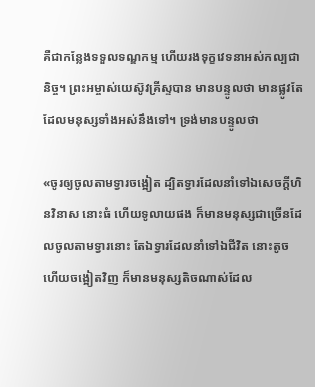គឺជាកន្លែងទទួលទណ្ឌកម្ម ហើយរងទុក្ខវេទនាអស់កល្បជានិច្ច។ ព្រះអម្ចាស់យេស៊ូវគ្រីស្ទបាន មានបន្ទូលថា មានផ្លូវតែ ដែលមនុស្សទាំងអស់នឹងទៅ។ ទ្រង់មានបន្ទូលថា

«ចូរឲ្យចូលតាមទ្វារចង្អៀត ដ្បិតទ្វារដែលនាំទៅឯសេចក្តីហិនវិនាស នោះធំ ហើយទូលាយផង ក៏មានមនុស្សជាច្រើនដែលចូលតាមទ្វារនោះ តែឯទ្វារដែលនាំទៅឯជីវិត នោះតូច ហើយចង្អៀតវិញ ក៏មានមនុស្សតិចណាស់ដែល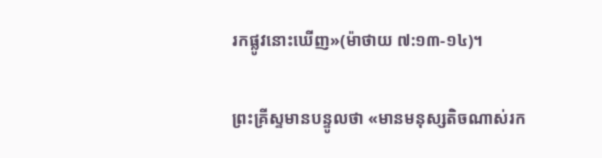រកផ្លូវនោះឃើញ»(ម៉ាថាយ ៧:១៣-១៤)។

ព្រះគ្រីស្ទមានបន្ទូលថា «មានមនុស្សតិចណាស់រក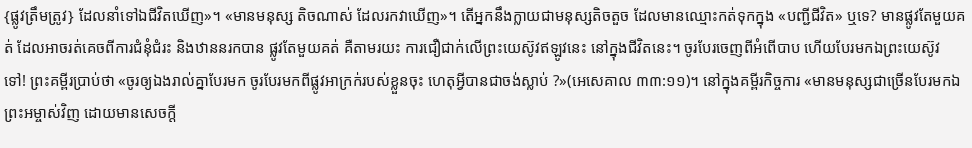{ផ្លូវត្រឹមត្រូវ} ដែលនាំទៅឯជីវិតឃើញ»។ «មានមនុស្ស តិចណាស់ ដែលរកវាឃើញ»។ តើអ្នកនឹងក្លាយជាមនុស្សតិចតួច ដែលមានឈ្មោះកត់ទុកក្នុង «បញ្ជីជីវិត» ឬទេ? មានផ្លូវតែមួយគត់ ដែលអាចរត់គេចពីការជំនុំជំរះ និងឋាននរកបាន ផ្លូវតែមួយគត់ គឺតាមរយះ ការជឿជាក់លើព្រះយេស៊ូវឥឡូវនេះ នៅក្នុងជីវិតនេះ។ ចូរបែរចេញពីអំពើបាប ហើយបែរមកឯព្រះយេស៊ូវ ទៅ! ព្រះគម្ពីរប្រាប់ថា «ចូរឲ្យឯងរាល់គ្នាបែរមក ចូរបែរមកពីផ្លូវអាក្រក់របស់ខ្លួនចុះ ហេតុអ្វីបានជាចង់ស្លាប់ ?»(អេសេគាល ៣៣:១១)។ នៅក្នុងគម្ពីរកិច្ចការ «មានមនុស្សជាច្រើនបែរមកឯព្រះអម្ចាស់វិញ ដោយមានសេចក្តី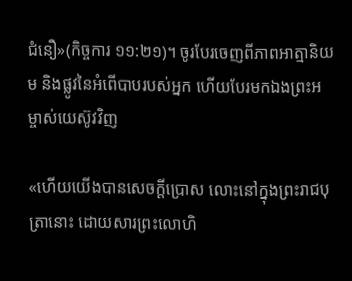ជំនឿ»(កិច្ចការ ១១:២១)។ ចូរបែរចេញពីភាពអាត្មានិយម និងផ្លូវនៃអំពើបាបរបស់អ្នក ហើយបែរមកឯងព្រះអម្ចាស់យេស៊ូវវិញ

«ហើយយើងបានសេចក្តីប្រោស លោះនៅក្នុងព្រះរាជបុត្រានោះ ដោយសារព្រះលោហិ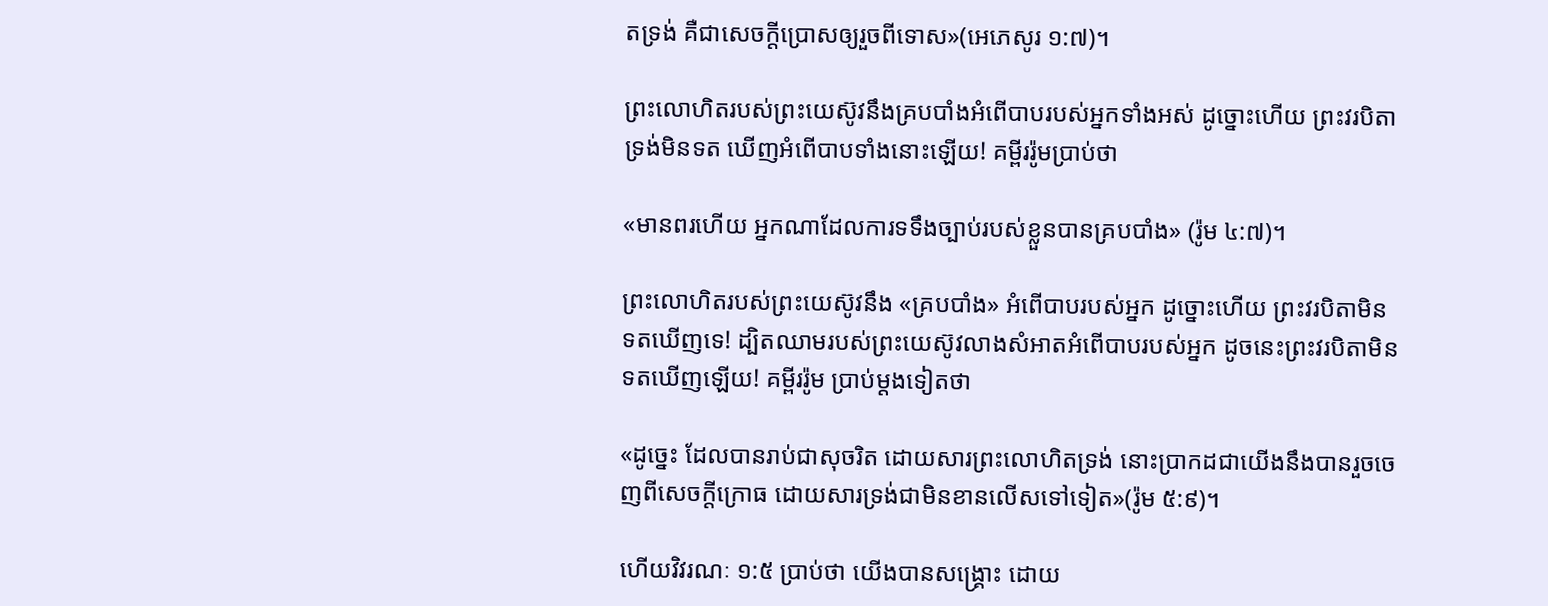តទ្រង់ គឺជាសេចក្តីប្រោសឲ្យរួចពីទោស»(អេភេសូរ ១:៧)។

ព្រះលោហិតរបស់ព្រះយេស៊ូវនឹងគ្របបាំងអំពើបាបរបស់អ្នកទាំងអស់ ដូច្នោះហើយ ព្រះវរបិតាទ្រង់មិនទត ឃើញអំពើបាបទាំងនោះឡើយ! គម្ពីររ៉ូមប្រាប់ថា

«មានពរហើយ អ្នកណាដែលការទទឹងច្បាប់របស់ខ្លួនបានគ្របបាំង» (រ៉ូម ៤:៧)។

ព្រះលោហិតរបស់ព្រះយេស៊ូវនឹង «គ្របបាំង» អំពើបាបរបស់អ្នក ដូច្នោះហើយ ព្រះវរបិតាមិនទតឃើញទេ! ដ្បិតឈាមរបស់ព្រះយេស៊ូវលាងសំអាតអំពើបាបរបស់អ្នក ដូចនេះព្រះវរបិតាមិនទតឃើញឡើយ! គម្ពីររ៉ូម ប្រាប់ម្ដងទៀតថា

«ដូច្នេះ ដែលបានរាប់ជាសុចរិត ដោយសារព្រះលោហិតទ្រង់ នោះប្រាកដជាយើងនឹងបានរួចចេញពីសេចក្តីក្រោធ ដោយសារទ្រង់ជាមិនខានលើសទៅទៀត»(រ៉ូម ៥:៩)។

ហើយវិវរណៈ ១:៥ ប្រាប់ថា យើងបានសង្រ្គោះ ដោយ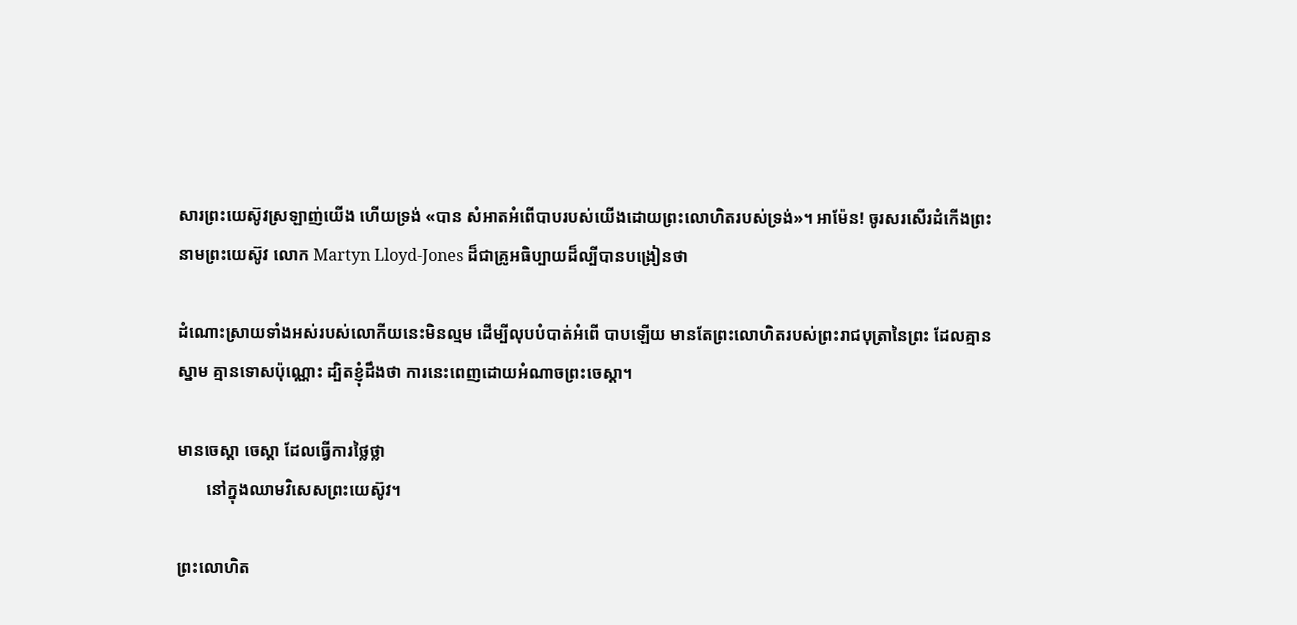សារព្រះយេស៊ូវស្រឡាញ់យើង ហើយទ្រង់ «បាន សំអាតអំពើបាបរបស់យើងដោយព្រះលោហិតរបស់ទ្រង់»។ អាម៉ែន! ចូរសរសើរដំកើងព្រះនាមព្រះយេស៊ូវ លោក Martyn Lloyd-Jones ដ៏ជាគ្រូអធិប្បាយដ៏ល្បីបានបង្រៀនថា

ដំណោះស្រាយទាំងអស់របស់លោកីយនេះមិនល្មម ដើម្បីលុបបំបាត់អំពើ បាបឡើយ មានតែព្រះលោហិតរបស់ព្រះរាជបុត្រានៃព្រះ ដែលគ្មានស្នាម គ្មានទោសប៉ុណ្ណោះ ដ្បិតខ្ញុំដឹងថា ការនេះពេញដោយអំណាចព្រះចេស្ដា។

មានចេស្ដា ចេស្ដា ដែលធ្វើការថ្លៃថ្លា
       នៅក្នុងឈាមវិសេសព្រះយេស៊ូវ។

ព្រះលោហិត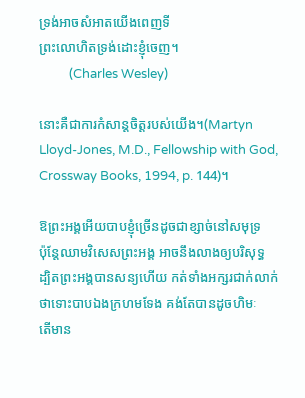ទ្រង់អាចសំអាតយើងពេញទី
ព្រះលោហិតទ្រង់ដោះខ្ញុំចេញ។
          (Charles Wesley)

នោះគឺជាការកំសាន្ដចិត្ដរបស់យើង។(Martyn Lloyd-Jones, M.D., Fellowship with God, Crossway Books, 1994, p. 144)។

ឱព្រះអង្គអើយបាបខ្ញុំច្រើនដូចជាខ្សាច់នៅសមុទ្រ
ប៉ុន្តែឈាមវិសេសព្រះអង្គ អាចនឹងលាងឲ្យបរិសុទ្ធ
ដ្បិតព្រះអង្គបានសន្យហើយ កត់ទាំងអក្សរជាក់លាក់
ថាទោះបាបឯងក្រហមទែង គង់តែបានដូចហិមៈ
តើមាន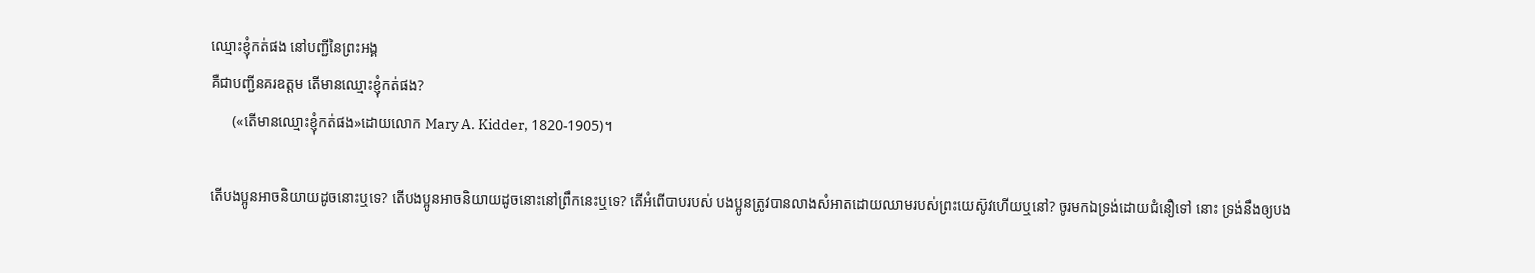ឈ្មោះខ្ញុំកត់ផង នៅបញ្ជីនៃព្រះអង្គ
គឺជាបញ្ជីនគរឧត្ដម តើមានឈ្មោះខ្ញុំកត់ផង?
      («តើមានឈ្មោះខ្ញុំកត់ផង»ដោយលោក Mary A. Kidder, 1820-1905)។

តើបងប្អូនអាចនិយាយដូចនោះឬទេ? តើបងប្អូនអាចនិយាយដូចនោះនៅព្រឹកនេះឬទេ? តើអំពើបាបរបស់ បងប្អូនត្រូវបានលាងសំអាតដោយឈាមរបស់ព្រះយេស៊ូវហើយឬនៅ? ចូរមកឯទ្រង់ដោយជំនឿទៅ នោះ ទ្រង់នឹងឲ្យបង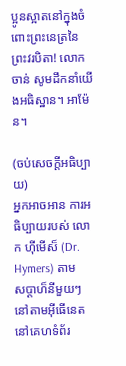ប្អូនស្អាតនៅក្នុងចំពោះព្រះនេត្រនៃព្រះវរបិតា! លោក ចាន់ សូមដឹកនាំយើងអធិស្ឋាន។ អាម៉ែន។

(ចប់សេចក្ដីអធិប្បាយ)
អ្នកអាចអាន ការអធិប្បាយរបស់ លោក ហ៊ីមើស៏ (Dr. Hymers) តាម
សប្ដាហ៏នីមួយៗ នៅតាមអ៊ីធើនេតនៅគេហទំព័រ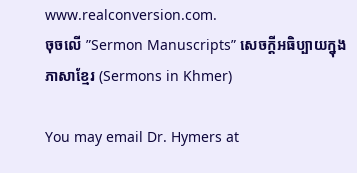www.realconversion.com.
ចុចលើ ”Sermon Manuscripts” សេចក្ដីអធិប្បាយក្នុងភាសាខ្មែរ (Sermons in Khmer)

You may email Dr. Hymers at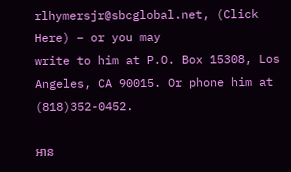rlhymersjr@sbcglobal.net, (Click Here) – or you may
write to him at P.O. Box 15308, Los Angeles, CA 90015. Or phone him at (818)352-0452.

អាន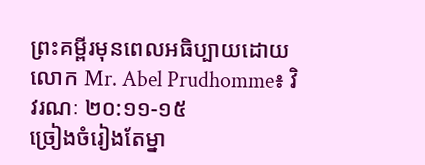ព្រះគម្ពីរមុនពេលអធិប្បាយដោយលោក Mr. Abel Prudhomme៖ វិវរណៈ ២០:១១-១៥
ច្រៀងចំរៀងតែម្នា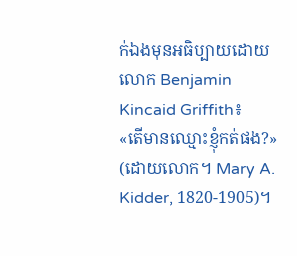ក់ឯងមុនអធិប្បាយដោយលោក Benjamin Kincaid Griffith៖
«តើមានឈ្មោះខ្ញុំកត់ផង?» (ដោយលោក។ Mary A. Kidder, 1820-1905)។